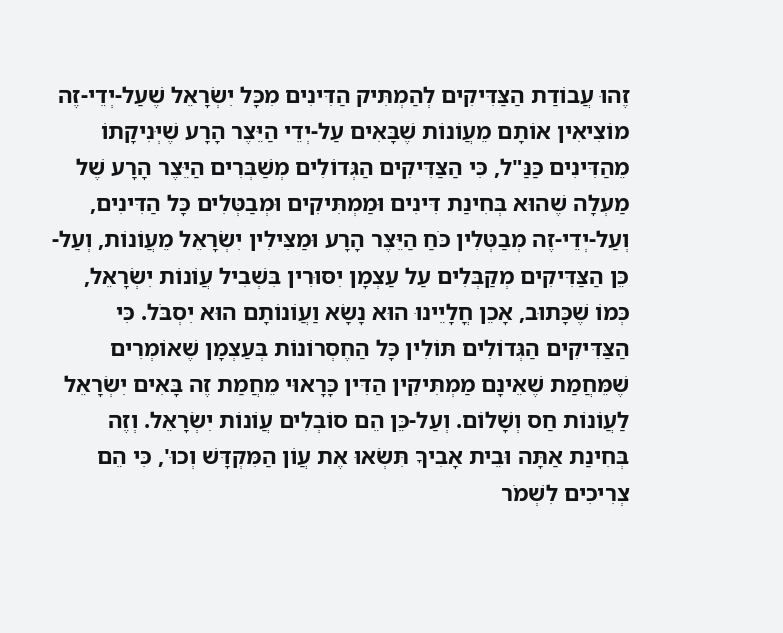זֶהוּ עֲבוֹדַת הַצַּדִּיקִים לְהַמְתִּיק הַדִּינִים מִכָּל יִשְׂרָאֵל שֶׁעַל-יְדֵי-זֶה מוֹצִיאִין אוֹתָם מֵעֲוֹנוֹת שֶׁבָּאִים עַל-יְדֵי הַיֵּצֶר הָרָע שֶׁיְּנִיקָתוֹ מֵהַדִּינִים כַּנַּ"ל, כִּי הַצַּדִּיקִים הַגְּדוֹלִים מְשַׁבְּרִים הַיֵּצֶר הָרָע שֶׁל מַעְלָה שֶׁהוּא בְּחִינַת דִּינִים וּמַמְתִּיקִים וּמְבַטְּלִים כָּל הַדִּינִים, וְעַל-יְדֵי-זֶה מְבַטְּלִין כֹּחַ הַיֵּצֶר הָרָע וּמַצִּילִין יִשְׂרָאֵל מֵעֲוֹנוֹת, וְעַל-כֵּן הַצַּדִּיקִים מְקַבְּלִים עַל עַצְמָן יִסּוּרִין בִּשְׁבִיל עֲוֹנוֹת יִשְׂרָאֵל, כְּמוֹ שֶׁכָּתוּב, אָכֵן חֳלָיֵינוּ הוּא נָשָׂא וַעֲוֹנוֹתָם הוּא יִסְבֹּל. כִּי הַצַּדִּיקִים הַגְּדוֹלִים תּוֹלִין כָּל הַחֶסְרוֹנוֹת בְּעַצְמָן שֶׁאוֹמְרִים שֶׁמֵּחֲמַת שֶׁאֵינָם מַמְתִּיקִין הַדִּין כָּרָאוּי מֵחֲמַת זֶה בָּאִים יִשְׂרָאֵל לַעֲוֹנוֹת חַס וְשָׁלוֹם. וְעַל-כֵּן הֵם סוֹבְלִים עֲוֹנוֹת יִשְׂרָאֵל. וְזֶה בְּחִינַת אַתָּה וּבֵית אָבִיךָ תִּשְׂאוּ אֶת עֲוֹן הַמִּקְדָּשׁ וְכוּ', כִּי הֵם צְרִיכִים לִשְׁמֹר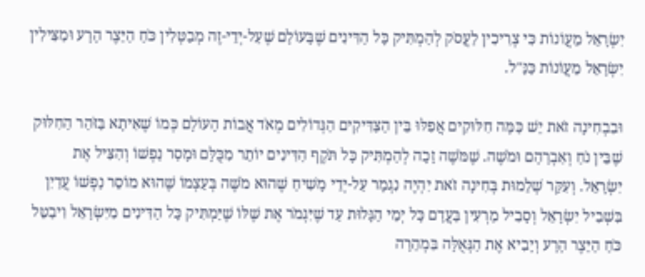יִשְׂרָאֵל מֵעֲוֹנוֹת כִּי צְרִיכִין לַעֲסֹק לְהַמְתִּיק כָּל הַדִּינִים שֶׁבָּעוֹלָם שֶׁעַל-יְדֵי-זֶה מְבַטְּלִין כֹּחַ הַיֵּצֶר הָרָע וּמַצִּילִין יִשְׂרָאֵל מֵעֲוֹנוֹת כַּנַּ"ל.

וּבִבְחִינָה זֹאת יֵשׁ כַּמָּה חִלּוּקִים אֲפִלּוּ בֵּין הַצַּדִּיקִים הַגְּדוֹלִים מְאֹד אֲבוֹת הָעוֹלָם כְּמוֹ שֶׁאִיתָא בַּזֹּהַר הַחִלּוּק שֶׁבֵּין נֹחַ וְאַבְרָהָם וּמֹשֶׁה. שֶׁמֹּשֶׁה זָכָה לְהַמְתִּיק כָּל תֹּקֶף הַדִּינִים יוֹתֵר מִכֻּלָּם וּמָסַר נַפְשׁוֹ וְהִצִּיל אֶת יִשְׂרָאֵל. וְעִקַּר שְׁלֵמוּת בְּחִינָה זֹאת יִהְיֶה נִגְמָר עַל-יְדֵי מָשִׁיחַ שֶׁהוּא מֹשֶׁה בְּעַצְמוֹ שֶׁהוּא מוֹסֵר נַפְשׁוֹ עֲדַיִן בִּשְׁבִיל יִשְׂרָאֵל וְסָבִיל מַרְעִין בַּעֲדָם כָּל יְמֵי הַגָּלוּת עַד שֶׁיִּגְמֹר אֶת שֶׁלּוֹ שֶׁיַּמְתִּיק כָּל הַדִּינִים מִיִּשְׂרָאֵל וִיבַטֵּל כֹּחַ הַיֵּצֶר הָרָע וְיָבִיא אֶת הַגְּאֻלָּה בִּמְהֵרָה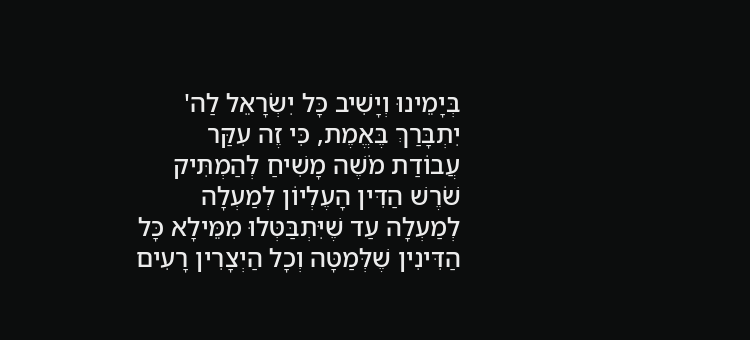בְּיָמֵינוּ וְיָשִׁיב כָּל יִשְׂרָאֵל לַה' יִתְבָּרַךְ בֶּאֱמֶת, כִּי זֶה עִקַּר עֲבוֹדַת מֹשֶׁה מָשִׁיחַ לְהַמְתִּיק שֹׁרֶשׁ הַדִּין הָעֶלְיוֹן לְמַעְלָה לְמַעְלָה עַד שֶׁיִּתְבַּטְּלוּ מִמֵּילָא כָּל הַדִּינִין שֶׁלְּמַטָּה וְכָל הַיְצָרִין רָעִים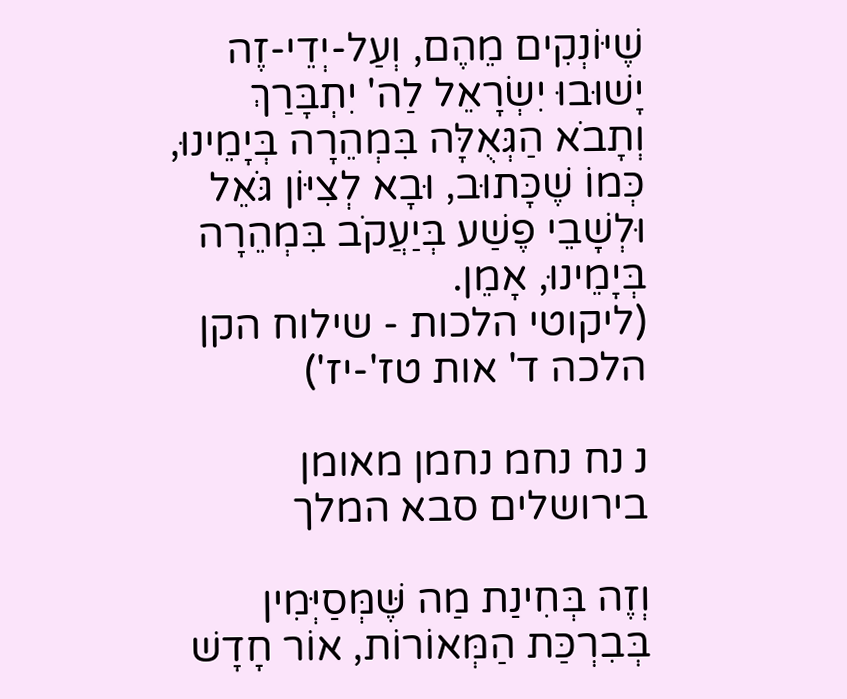שֶׁיּוֹנְקִים מֵהֶם, וְעַל-יְדֵי-זֶה יָשׁוּבוּ יִשְׂרָאֵל לַה' יִתְבָּרַךְ וְתָבֹא הַגְּאֻלָּה בִּמְהֵרָה בְּיָמֵינוּ, כְּמוֹ שֶׁכָּתוּב, וּבָא לְצִיּוֹן גֹּאֵל וּלְשָׁבֵי פֶשַׁע בְּיַעֲקֹב בִּמְהֵרָה בְּיָמֵינוּ, אָמֵן.
(ליקוטי הלכות - שילוח הקן הלכה ד' אות טז'-יז')

נ נח נחמ נחמן מאומן בירושלים סבא המלך

וְזֶה בְּחִינַת מַה שֶּׁמְּסַיְּמִין בְּבִרְכַּת הַמְּאוֹרוֹת, אוֹר חָדָשׁ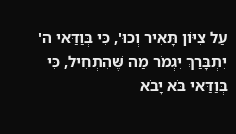עַל צִיּוֹן תָּאִיר וְכוּ', כִּי בְּוַדַּאי ה' יִתְבָּרַךְ יִגְמֹר מַה שֶּׁהִתְחִיל, כִּי בְּוַדַּאי בֹּא יָבֹא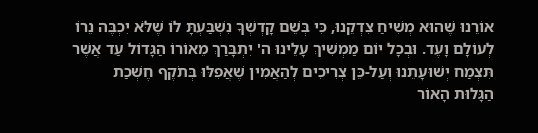אוֹרֵנוּ שֶׁהוּא מְשִׁיחַ צִדְקֵנוּ, כִּי בְּשֵׁם קָדְשְׁךָ נִשְׁבַּעְתָּ לוֹ שֶׁלֹּא יִכְבֶּה נֵרוֹ לְעוֹלָם וָעֶד. וּבְכָל יוֹם מַמְשִׁיךְ עָלֵינוּ ה' יִתְבָּרַךְ מֵאוֹרוֹ הַגָּדוֹל עַד אֲשֶׁר תִּצְמַח יְשׁוּעָתֵנוּ וְעַל-כֵּן צְרִיכִים לְהַאֲמִין שֶׁאֲפִלּוּ בְּתֹקֶף חֶשְׁכַת הַגָּלוּת הָאוֹר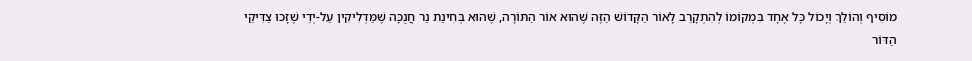מוֹסִיף וְהוֹלֵךְ וְיָכוֹל כָּל אֶחָד בִּמְקוֹמוֹ לְהִתְקָרֵב לָאוֹר הַקָּדוֹשׁ הַזֶּה שֶׁהוּא אוֹר הַתּוֹרָה, שֶׁהוּא בְּחִינַת נֵר חֲנֻכָּה שֶׁמַּדְלִיקִין עַל-יְדֵי שֶׁזָּכוּ צַדִּיקֵי הַדּוֹר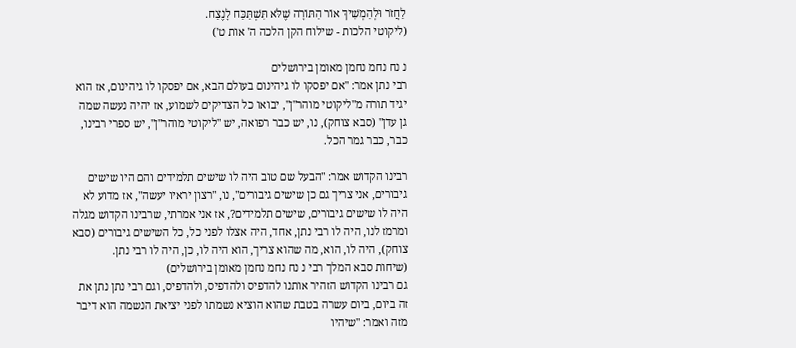לַחֲזֹר וּלְהַמְשִׁיךְ אוֹר הַתּוֹרָה שֶׁלֹּא תִּשְׁתַּכַּח לָנֶצַח.
(ליקוטי הלכות - שילוח הקן הלכה ה' אות ט')

נ נח נחמ נחמן מאומן בירושלים
רבי נתן אמר: "אם יפסקו לו גיהינום בעולם הבא, אם יפסקו לו גיהינום, אז הוא יגיד תורה מ"ליקוטי מוהר"ן", יבואו כל הצדיקים לשמוע, אז יהיה נעשה שמה גן עדן" (סבא צוחק), נו, יש כבר רפואה, יש "ליקוטי מוהר"ן", יש ספרי רבינו, כבר, כבר גמר הכל.

רבינו הקדוש אמר: "הבעל שם טוב היה לו שישים תלמידים והם היו שישים גיבורים, אני צריך גם כן שישים גיבורים", נו, "רצון יראיו יעשה", אז מדוע לא היה לו שישים גיבורים, שישים תלמידים?, אז אני אמרתי, שרבינו הקדוש מגלה ומרמז לנו, היה לו רבי נתן, אחד, היה אצלו לפני כל, כל השישים גיבורים (סבא צוחק), היה לו, הוא, מה שהוא צריך, הוא היה לו, כן, היה לו רבי נתן.
(שיחות סבא המלך רבי נ נח נחמ נחמן מאומן בירושלים)
גם רבינו הקדוש הזהיר אותנו להדפיס ולהדפיס, ולהדפיס, וגם רבי נתן נתן את זה ביום, ביום עשרה בטבת שהוא הוציא נשמתו לפני יציאת הנשמה הוא דיבר מזה ואמר: "שיהיו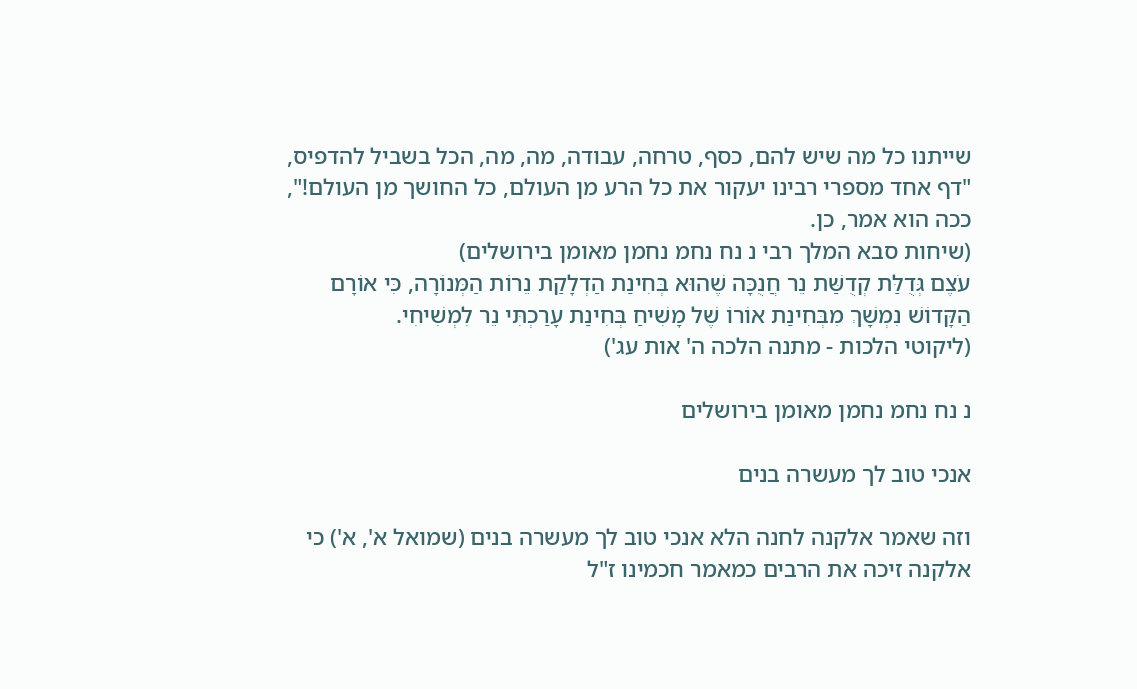שייתנו כל מה שיש להם, כסף, טרחה, עבודה, מה, מה, הכל בשביל להדפיס, "דף אחד מספרי רבינו יעקור את כל הרע מן העולם, כל החושך מן העולם!", ככה הוא אמר, כן.
(שיחות סבא המלך רבי נ נח נחמ נחמן מאומן בירושלים)
עֹצֶם גְּדֻלַּת קְדֻשַּׁת נֵר חֲנֻכָּה שֶׁהוּא בְּחִינַת הַדְלָקַת נֵרוֹת הַמְּנוֹרָה, כִּי אוֹרָם הַקָּדוֹשׁ נִמְשָׁךְ מִבְּחִינַת אוֹרוֹ שֶׁל מָשִׁיחַ בְּחִינַת עָרַכְתִּי נֵר לִמְשִׁיחִי.
(ליקוטי הלכות - מתנה הלכה ה' אות עג')

נ נח נחמ נחמן מאומן בירושלים

אנכי טוב לך מעשרה בנים

וזה שאמר אלקנה לחנה הלא אנכי טוב לך מעשרה בנים (שמואל א', א') כי אלקנה זיכה את הרבים כמאמר חכמינו ז"ל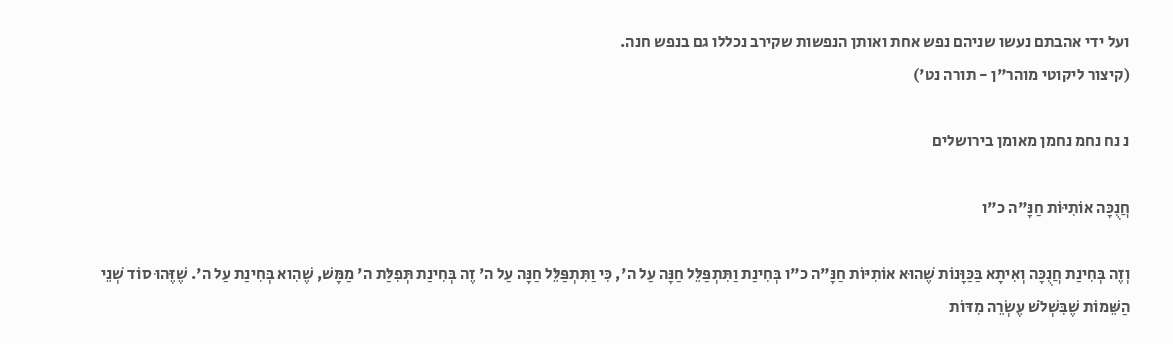ועל ידי אהבתם נעשו שניהם נפש אחת ואותן הנפשות שקירב נכללו גם בנפש חנה.
(קיצור ליקוטי מוהר"ן - תורה נט')

נ נח נחמ נחמן מאומן בירושלים

חֲנֻכָּה אוֹתִיּוֹת חַנָּ"ה כ"ו

וְזֶה בְּחִינַת חֲנֻכָּה וְאִיתָא בַּכַּוָּנוֹת שֶׁהוּא אוֹתִיּוֹת חַנָּ"ה כ"ו בְּחִינַת וַתִּתְפַּלֵּל חַנָּה עַל ה', כִּי וַתִּתְפַּלֵּל חַנָּה עַל ה' זֶה בְּחִינַת תְּפִלַּת ה' מַמָּשׁ, שֶׁהִוא בְּחִינַת עַל ה'. שֶׁזֶּהוּ סוֹד שְׁנֵי הַשֵּׁמוֹת שֶׁבִּשְׁלֹשׁ עֶשְֹרֵה מִדּוֹת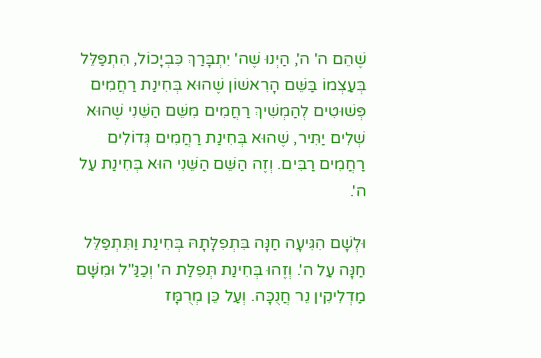שֶׁהֵם ה' ה', הַיְנוּ שֶׁה' יִתְבָּרַךְ כִּבְיָכוֹל, הִתְפַּלֵּל בְּעַצְמוֹ בַּשֵּׁם הָרִאשׁוֹן שֶׁהוּא בְּחִינַת רַחֲמִים פְּשׁוּטִים לְהַמְשִׁיךְ רַחֲמִים מִשֵּׁם הַשֵּׁנִי שֶׁהוּא שְׁלִים יַתִּיר, שֶׁהוּא בְּחִינַת רַחֲמִים גְּדוֹלִים רַחֲמִים רַבִּים. וְזֶה הַשֵּׁם הַשֵּׁנִי הוּא בְּחִינַת עַל ה'.

וּלְשָׁם הִגִּיעָה חַנָּה בִּתְפִלָּתָהּ בְּחִינַת וַתִּתְפַּלֵּל חַנָּה עַל ה'. וְזֶהוּ בְּחִינַת תְּפִלַּת ה' וְכַנַּ"ל וּמִשָּׁם מַדְלִיקִין נֵר חֲנֻכָּה. וְעַל כֵּן מְרֻמָּז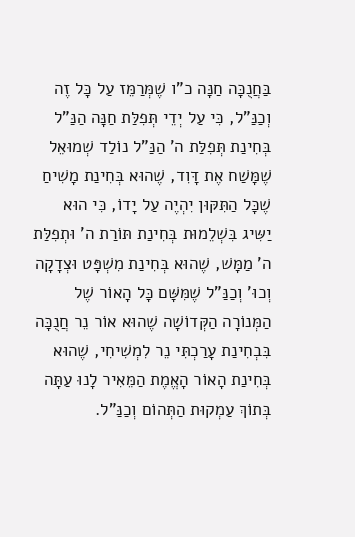בַּחֲנֻכָּה חַנָּה כ"ו שֶׁמְּרַמֵּז עַל כָּל זֶה וְכַנַּ"ל, כִּי עַל יְדֵי תְּפִלַּת חַנָּה הַנַּ"ל בְּחִינַת תְּפִלַּת ה' הַנַּ"ל נוֹלַד שְׁמוּאֵל שֶׁמָּשַׁח אֶת דָּוִד, שֶׁהוּא בְּחִינַת מָשִׁיחַ שֶׁכָּל הַתִּקּוּן יִהְיֶה עַל יָדוֹ, כִּי הוּא יַשִּיג בִּשְׁלֵמוּת בְּחִינַת תּוֹרַת ה' וּתְפִלַּת ה' מַמָּשׁ, שֶׁהוּא בְּחִינַת מִשְׁפָּט וּצְדָקָה וְכוּ' וְכַנַּ"ל שֶׁמִּשָּׁם כָּל הָאוֹר שֶׁל הַמְּנוֹרָה הַקְּדוֹשָׁה שֶׁהוּא אוֹר נֵר חֲנֻכָּה בִּבְחִינַת עָרַכְתִּי נֵר לִמְשִׁיחִי, שֶׁהוּא בְּחִינַת הָאוֹר הָאֱמֶת הַמֵּאִיר לָנוּ עַתָּה בְּתוֹךְ עַמְקוּת הַתְּהוֹם וְכַנַּ"ל.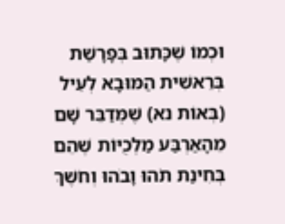וּכְמוֹ שֶׁכָּתוּב בְּפָרָשַׁת בְּרֵאשִׁית הַמּוּבָא לְעֵיל (בְּאוֹת נא) שֶׁמְּדַבֵּר שָׁם מֵהָאַרְבַּע מַלְכֻיּוֹת שֶׁהֵם בְּחִינַת תֹהוּ וָבֹהוּ וְחֹשֶׁךְ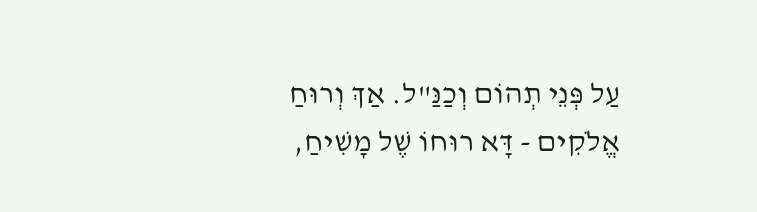עַל פְּנֵי תְהוֹם וְכַנַּ"ל. אַךְ וְרוּחַ אֱלֹקִים - דָּא רוּחוֹ שֶׁל מָשִׁיחַ,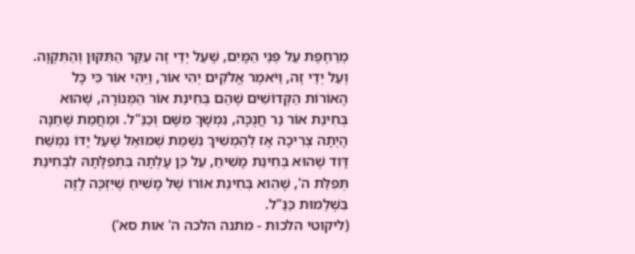מְרַחֶפֶת עַל פְּנֵי הַמָּיִם, שֶׁעַל יְדֵי זֶה עִקַּר הַתִּקּוּן וְהַתִּקְוָה. וְעַל יְדֵי זֶה, וַיֹּאמֶר אֱלֹקִים יְהִי אוֹר, וַיְהִי אוֹר כִּי כָּל הָאוֹרוֹת הַקְּדוֹשִׁים שֶׁהֵם בְּחִינַת אוֹר הַמְּנוֹרָה, שֶׁהוּא בְּחִינַת אוֹר נֵר חֲנֻכָּה, נִמְשָׁךְ מִשָּׁם וְכַנַּ"ל. וּמֵחֲמַת שֶׁחַנָּה הָיְתָה צְרִיכָה אָז לְהַמְשִׁיךְ נִשְׁמַת שְׁמוּאֵל שֶׁעַל יָדוֹ נִמְשַׁח דָּוִד שֶׁהוּא בְּחִינַת מָשִׁיחַ, עַל כֵּן עָלְתָה בִּתְפִלָּתָהּ לִבְחִינַת תְּפִלַּת ה', שֶׁהִוא בְּחִינַת אוֹרוֹ שֶׁל מָשִׁיחַ שֶׁיִּזְכֶּה לָזֶה בִּשְׁלֵמוּת כַּנַּ"ל.
(ליקוטי הלכות - מתנה הלכה ה' אות סא')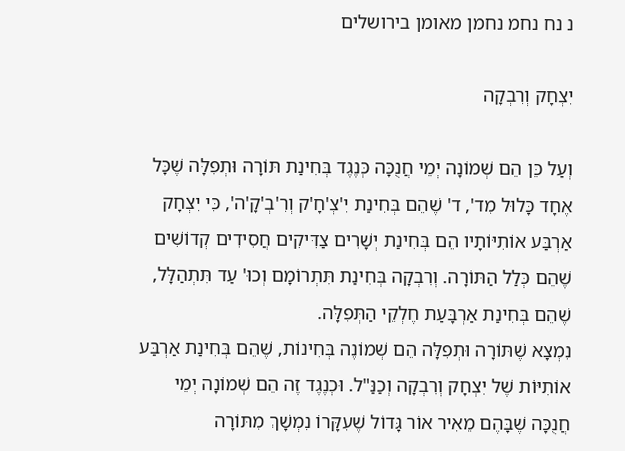נ נח נחמ נחמן מאומן בירושלים

יִצְחָק וְרִבְקָה

וְעַל כֵּן הֵם שְׁמוֹנָה יְמֵי חֲנֻכָּה כְּנֶגֶד בְּחִינַת תּוֹרָה וּתְפִלָּה שֶׁכָּל אֶחָד כָּלוּל מִד', ד' שֶׁהֵם בְּחִינַת יִ'צְ'חָ'ק וְרִ'בְ'קָ'ה', כִּי יִצְחָק אַרְבַּע אוֹתִיּוֹתָיו הֵם בְּחִינַת יְשָׁרִים צַדִּיקִים חֲסִידִים קְדוֹשִׁים שֶׁהֵם כְּלַל הַתּוֹרָה. וְרִבְקָה בְּחִינַת תִּתְרוֹמָם וְכוּ' עַד תִּתְהַלָּל, שֶׁהֵם בְּחִינַת אַרְבָּעַת חֶלְקֵי הַתְּפִלָּה.
נִמְצָא שֶׁתּוֹרָה וּתְפִלָּה הֵם שְׁמוֹנֶה בְּחִינוֹת, שֶׁהֵם בְּחִינַת אַרְבַּע אוֹתִיּוֹת שֶׁל יִצְחָק וְרִבְקָה וְכַנַּ"ל. וּכְנֶגֶד זֶה הֵם שְׁמוֹנָה יְמֵי חֲנֻכָּה שֶׁבָּהֶם מֵאִיר אוֹר גָּדוֹל שֶׁעִקָּרוֹ נִמְשָׁךְ מִתּוֹרָה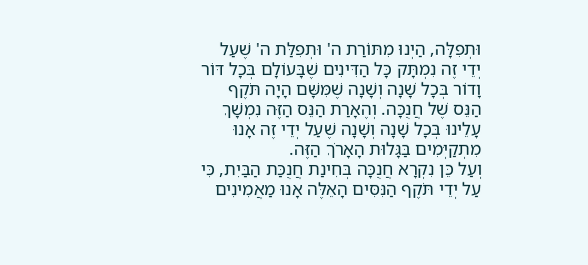וּתְפִלָּה, הַיְנוּ מִתּוֹרַת ה' וּתְפִלַּת ה' שֶׁעַל יְדֵי זֶה נִמְתָּק כָּל הַדִּינִים שֶׁבָּעוֹלָם בְּכָל דּוֹר וָדוֹר בְּכָל שָׁנָה וְשָׁנָה שֶׁמִּשָּׁם הָיָה תֹּקֶף הַנֵּס שֶׁל חֲנֻכָּה. וְהֶאָרַת הַנֵּס הַזֶּה נִמְשָׁךְ עָלֵינוּ בְּכָל שָׁנָה וְשָׁנָה שֶׁעַל יְדֵי זֶה אָנוּ מִתְקַיְּמִים בַּגָּלוּת הָאָרֹךְ הַזֶּה.
וְעַל כֵּן נִקְרָא חֲנֻכָּה בְּחִינַת חֲנֻכַּת הַבַּיִת, כִּי עַל יְדֵי תֹּקֶף הַנִּסִּים הָאֵלֶּה אָנוּ מַאֲמִינִים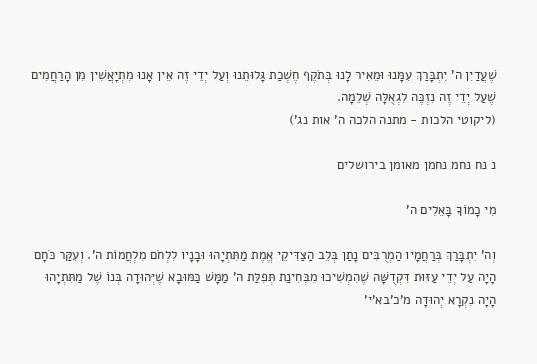שֶׁעֲדַיִן ה' יִתְבָּרַךְ עִמָּנוּ וּמֵאִיר לָנוּ בְּתֹקֶף חֶשְׁכַת גָּלוּתֵנוּ וְעַל יְדֵי זֶה אֵין אָנוּ מִתְיָאֲשִׁין מִן הָרַחֲמִים שֶׁעַל יְדֵי זֶה נִזְכֶּה לִגְאֻלָּה שְׁלֵמָה.
(ליקוטי הלכות - מתנה הלכה ה' אות נג')

נ נח נחמ נחמן מאומן בירושלים

מִי כָמוֹךָ בָּאֵלִים ה'

וְה' יִתְבָּרַךְ בְּרַחֲמָיו הַמְרֻבִּים נָתַן בְּלֵב הַצַּדִּיקֵי אֱמֶת מַתִּתְיָהוּ וּבָנָיו לִלְחֹם מִלְחֲמוֹת ה'. וְעִקַּר כֹּחָם הָיָה עַל יְדֵי עַזּוּת דִּקְדֻשָּׁה שֶׁהִמְשִׁיכוּ מִבְּחִינַת תְּפִלַּת ה' מַמָּשׁ כַּמּוּבָא שֶׁיְּהוּדָה בְּנוֹ שֶׁל מַתִּתְיָהוּ הָיָה נִקְרָא יְהוּדָה מ'כ'בא'י'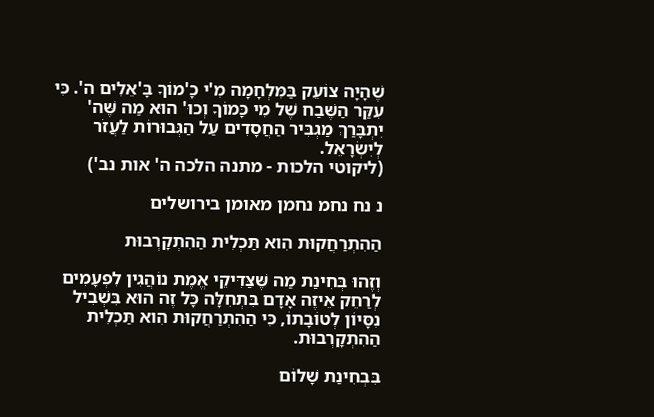שֶׁהָיָה צוֹעֵק בַּמִּלְחָמָה מִ'י כָ'מוֹךָ בָּ'אֵלִים ה'. כִּי עִקַּר הַשֶּׁבַח שֶׁל מִי כָּמוֹךָ וְכוּ' הוּא מַה שֶּׁה' יִתְבָּרַךְ מַגְבִּיר הַחֲסָדִים עַל הַגְּבוּרוֹת לַעֲזֹר לְיִשְֹרָאֵל.
(ליקוטי הלכות - מתנה הלכה ה' אות נב')

נ נח נחמ נחמן מאומן בירושלים

הַהִתְרַחֲקוּת הִוא תַּכְלִית הַהִתְקָרְבוּת

וְזֶהוּ בְּחִינַת מַה שֶּׁצַּדִּיקֵי אֱמֶת נוֹהֲגִין לִפְעָמִים לְרַחֵק אֵיזֶה אָדָם בִּתְחִלָּה כָּל זֶה הוּא בִּשְׁבִיל נִסָּיוֹן לְטוֹבָתוֹ, כִּי הַהִתְרַחֲקוּת הִוא תַּכְלִית הַהִתְקָרְבוּת.

בִּבְחִינַת שָׁלוֹם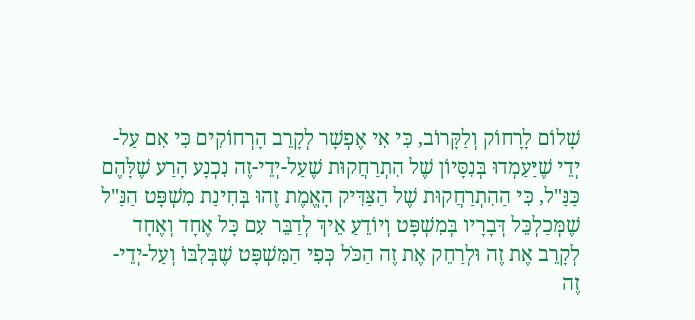שָׁלוֹם לָרָחוֹק וְלַקָּרוֹב, כִּי אִי אֶפְשָׁר לְקָרֵב הָרְחוֹקִים כִּי אִם עַל-יְדֵי שֶׁיַּעַמְדוּ בְּנִסָּיוֹן שֶׁל הִתְרַחֲקוּת שֶׁעַל-יְדֵי-זֶה נִכְנָע הָרַע שֶׁלָּהֶם כַּנַּ"ל, כִּי הַהִתְרַחֲקוּת שֶׁל הַצַּדִּיק הָאֱמֶת זֶהוּ בְּחִינַת מִשְׁפָּט הַנַּ"ל שֶׁמְּכַלְכֵּל דְּבָרָיו בְּמִשְׁפָּט וְיוֹדֵעַ אֵיךְ לְדַבֵּר עִם כָּל אֶחָד וְאֶחָד לְקָרֵב אֶת זֶה וּלְרַחֵק אֶת זֶה הַכֹּל כְּפִי הַמִּשְׁפָּט שֶׁבְּלִבּוֹ וְעַל-יְדֵי-זֶה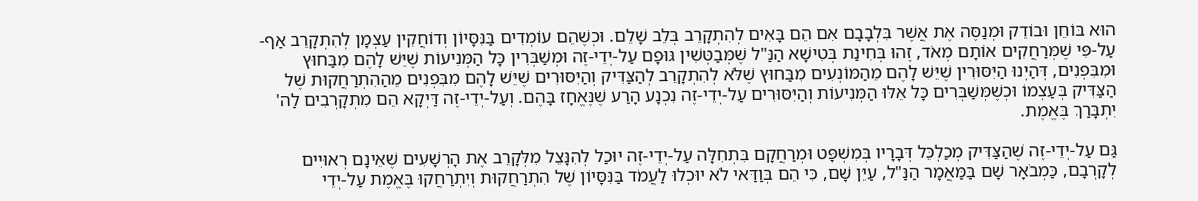הוּא בּוֹחֵן וּבוֹדֵק וּמְנַסֶּה אֶת אֲשֶׁר בִּלְבָבָם אִם הֵם בָּאִים לְהִתְקָרֵב בְּלֵב שָׁלֵם. וּכְשֶׁהֵם עוֹמְדִים בַּנִּסָּיוֹן וְדוֹחֲקִין עַצְמָן לְהִתְקָרֵב אַף-עַל-פִּי שֶׁמְּרַחֲקִים אוֹתָם מְאֹד, זֶהוּ בְּחִינַת בְּטִישָׁא הַנַּ"ל שֶׁמְּבַטְּשִׁין גּוּפָם עַל-יְדֵי-זֶה וּמְשַׁבְּרִין כָּל הַמְּנִיעוֹת שֶׁיֵּשׁ לָהֶם מִבַּחוּץ וּמִבִּפְנִים, דְּהַיְנוּ הַיִּסּוּרִין שֶׁיֵּשׁ לָהֶם מֵהַמּוֹנְעִים מִבַּחוּץ שֶׁלֹּא לְהִתְקָרֵב לְהַצַּדִּיק וְהַיִּסּוּרִים שֶׁיֵּשׁ לָהֶם מִבִּפְנִים מֵהַהִתְרַחֲקוּת שֶׁל הַצַּדִּיק בְּעַצְמוֹ וּכְשֶׁמְּשַׁבְּרִים כָּל אֵלּוּ הַמְּנִיעוֹת וְהַיִּסּוּרִים עַל-יְדֵי-זֶה נִכְנָע הָרַע שֶׁנֶּאֱחָז בָּהֶם. וְעַל-יְדֵי-זֶה דַּיְקָא הֵם מִתְקָרְבִים לַה' יִתְבָּרַךְ בֶּאֱמֶת.

גַּם עַל-יְדֵי-זֶה שֶׁהַצַּדִּיק מְכַלְכֵּל דְּבָרָיו בְּמִשְׁפָּט וּמְרַחֲקָם בִּתְחִלָּה עַל-יְדֵי-זֶה יוּכַל לְהִנָּצֵל מִלְּקָרֵב אֶת הָרְשָׁעִים שֶׁאֵינָם רְאוּיִים לְקָרְבָם, כַּמְבֹאָר שָׁם בַּמַּאֲמָר הַנַּ"ל, עַיֵּן שָׁם, כִּי הֵם בְּוַדַּאי לֹא יוּכְלוּ לַעֲמֹד בַּנִּסָּיוֹן שֶׁל הִתְרַחֲקוּת וְיִתְרַחֲקוּ בֶּאֱמֶת עַל-יְדֵי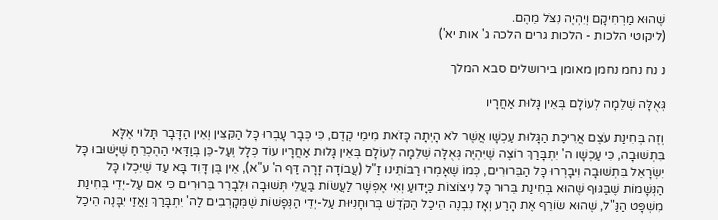שֶׁהוּא מַרְחִיקָם וְיִהְיֶה נִצֹּל מֵהֶם.
(ליקוטי הלכות - הלכות גרים הלכה ג' אות יא')

נ נח נחמ נחמן מאומן בירושלים סבא המלך

גְּאֻלָּה שְׁלֵמָה לְעוֹלָם בְּאֵין גָּלוּת אַחֲרָיו

וְזֶה בְּחִינַת עֹצֶם אֲרִיכַת הַגָּלוּת עַכְשָׁו אֲשֶׁר לֹא הָיְתָה כָּזֹאת מִימֵי קֶדֶם, כִּי כְּבָר עָבְרוּ כָּל הַקִּצִּין וְאֵין הַדָּבָר תָּלוּי אֶלָּא בִּתְשׁוּבָה, כִּי עַכְשָׁו ה' יִתְבָּרַךְ רוֹצֶה שֶׁיִּהְיֶה גְּאֻלָּה שְׁלֵמָה לְעוֹלָם בְּאֵין גָּלוּת אַחֲרָיו עוֹד כְּלָל וְעַל-כֵּן בְּוַדַּאי הַהֶכְרֵחַ שֶׁיָּשׁוּבוּ כָּל יִשְׂרָאֵל בִּתְשׁוּבָה וִיבָרְרוּ כָּל הַבֵּרוּרִים, כְּמוֹ שֶׁאָמְרוּ רַבּוֹתֵינוּ זַ"ל (עֲבוֹדָה זָרָה דַּף ה' ע"א), אֵין בֶּן דָּוִד בָּא עַד שֶׁיִּכְלוּ כָּל הַנְּשָׁמוֹת שֶׁבַּגּוּף שֶׁהוּא בְּחִינַת בֵּרוּר כָּל נִיצוֹצוֹת כַּיָּדוּעַ וְאִי אֶפְשָׁר לַעֲשׂוֹת בַּעֲלֵי תְּשׁוּבָה וּלְבָרֵר בֵּרוּרִים כִּי אִם עַל-יְדֵי בְּחִינַת מִשְׁפָּט הַנַּ"ל, שֶׁהוּא שׂוֹרֵף אֶת הָרַע וְאָז נִבְנֶה הֵיכַל הַקֹּדֶשׁ בְּרוּחָנִיּוּת עַל-יְדֵי הַנְּפָשׁוֹת שֶׁמְּקָרְבִים לַה' יִתְבָּרַךְ וַאֲזַי יִבָּנֶה הֵיכַל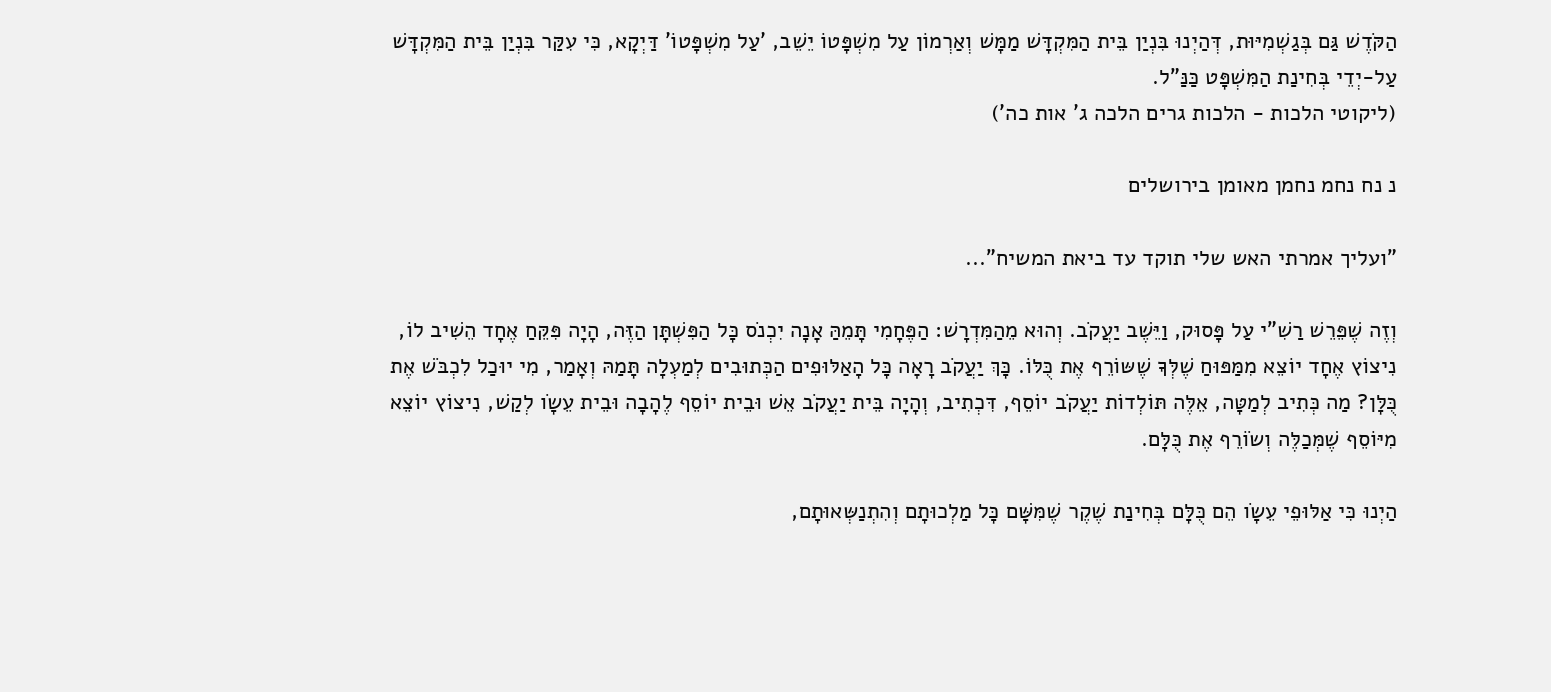הַקֹּדֶשׁ גַּם בְּגַשְׁמִיּוּת, דְּהַיְנוּ בִּנְיַן בֵּית הַמִּקְדָּשׁ מַמָּשׁ וְאַרְמוֹן עַל מִשְׁפָּטוֹ יֵשֵׁב, 'עַל מִשְׁפָּטוֹ' דַּיְקָא, כִּי עִקַּר בִּנְיַן בֵּית הַמִּקְדָּשׁ עַל-יְדֵי בְּחִינַת הַמִּשְׁפָּט כַּנַּ"ל.
(ליקוטי הלכות - הלכות גרים הלכה ג' אות כה')

נ נח נחמ נחמן מאומן בירושלים

"ועליך אמרתי האש שלי תוקד עד ביאת המשיח"...

וְזֶה שֶׁפֵּרֵשׁ רַשִׁ"י עַל פָּסוּק, וַיֵּשֶׁב יַעֲקֹב. וְהוּא מֵהַמִּדְרָשׁ: הַפֶּחָמִי תָּמֵהַּ אָנָה יִכְנֹס כָּל הַפִּשְׁתָּן הַזֶּה, הָיָה פִּקֵּחַ אֶחָד הֵשִׁיב לוֹ, נִיצוֹץ אֶחָד יוֹצֵא מִמַּפּוּחַ שֶׁלְּךָ שֶׁשּוֹרֵף אֶת כֻּלּוֹ. כָּךְ יַעֲקֹב רָאָה כָּל הָאַלּוּפִים הַכְּתוּבִים לְמַעְלָה תָּמַהּ וְאָמַר, מִי יוּכַל לִכְבֹּשׁ אֶת כֻּלָּן? מַה כְּתִיב לְמַטָּה, אֵלֶּה תּוֹלְדוֹת יַעֲקֹב יוֹסֵף, דִּכְתִיב, וְהָיָה בֵּית יַעֲקֹב אֵשׁ וּבֵית יוֹסֵף לֶהָבָה וּבֵית עֵשָֹו לְקַשׁ, נִיצוֹץ יוֹצֵא מִיּוֹסֵף שֶׁמְּכַלֶּה וְשֹוֹרֵף אֶת כֻּלָּם.

הַיְנוּ כִּי אַלּוּפֵי עֵשָֹו הֵם כֻּלָּם בְּחִינַת שֶׁקֶר שֶׁמִּשָּׁם כָּל מַלְכוּתָם וְהִתְנַשְּאוּתָם,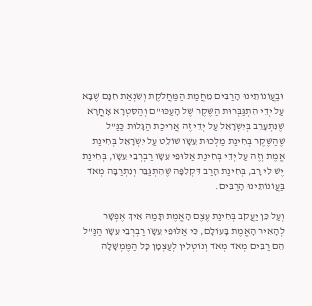וּבַעֲוֹנוֹתֵינוּ הָרַבִּים מֵחֲמַת הַמַּחֲלֹקֶת וְשִֹנְאַת חִנָּם שֶׁבָּא עַל יְדֵי הִתְגַּבְּרוּת הַשֶּׁקֶר שֶׁל הָעַכּוּ"ם וְהַסִּטְרָא אָחֳרָא שֶׁנִּתְעָרֵב בְּיִשְֹרָאֵל עַל יְדֵי זֶה אֲרִיכַת הַגָּלוּת כַּנַּ"ל שֶׁהַשֶּׁקֶר בְּחִינַת מַלְכוּת עֵשָֹו שׁוֹלֵט עַל יִשְֹרָאֵל בְּחִינַת אֱמֶת וְזֶה עַל יְדֵי בְּחִינַת אַלּוּפֵי עֵשָֹו רַבְרְבֵי עֵשָֹו, בְּחִינַת יֶשׁ לִי רָב, בְּחִינַת הָרַב דִּקְלִפָּה שֶׁהִתְגַּבֵּר וְנִתְרַבָּה מְאֹד בַּעֲוֹנוֹתֵינוּ הָרַבִּים.

וְעַל כֵּן יַעֲקֹב בְּחִינַת עֶצֶם הָאֱמֶת תָּמַהּ אֵיךְ אֶפְשָׁר לְהָאִיר הָאֱמֶת בָּעוֹלָם, כִּי אַלּוּפֵי עֵשָֹו רַבְרְבֵי עֵשָֹו הַנַּ"ל הֵם רַבִּים מְאֹד מְאֹד וְנוֹטְלִין לְעַצְמָן כָּל הַמֶּמְשָׁלָה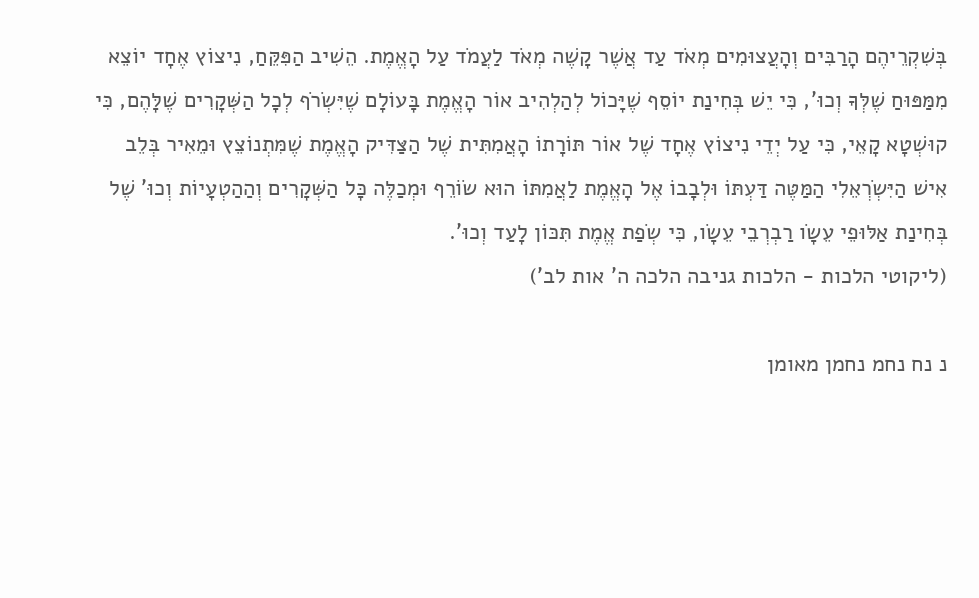בְּשִׁקְרֵיהֶם הָרַבִּים וְהָעֲצוּמִים מְאֹד עַד אֲשֶׁר קָשֶׁה מְאֹד לַעֲמֹד עַל הָאֱמֶת. הֵשִׁיב הַפִּקֵּחַ, נִיצוֹץ אֶחָד יוֹצֵא מִמַּפּוּחַ שֶׁלְּךָ וְכוּ', כִּי יֵשׁ בְּחִינַת יוֹסֵף שֶׁיָּכוֹל לְהַלְהִיב אוֹר הָאֱמֶת בָּעוֹלָם שֶׁיִּשְֹרֹף לְכָל הַשְּׁקָרִים שֶׁלָּהֶם, כִּי קוּשְׁטָא קָאֵי, כִּי עַל יְדֵי נִיצוֹץ אֶחָד שֶׁל אוֹר תּוֹרָתוֹ הָאֲמִתִּית שֶׁל הַצַּדִּיק הָאֱמֶת שֶׁמִּתְנוֹצֵץ וּמֵאִיר בְּלֵב אִישׁ הַיִּשְֹרְאֵלִי הַמַּטֶּה דַּעְתּוֹ וּלְבָבוֹ אֶל הָאֱמֶת לַאֲמִתּוֹ הוּא שֹוֹרֵף וּמְכַלֶּה כָּל הַשְּׁקָרִים וְהַהַטְעָיוֹת וְכוּ' שֶׁל בְּחִינַת אַלּוּפֵי עֵשָֹו רַבְרְבֵי עֵשָֹו, כִּי שְֹפַת אֱמֶת תִּכּוֹן לָעַד וְכוּ'.
(ליקוטי הלכות - הלכות גניבה הלכה ה' אות לב')

נ נח נחמ נחמן מאומן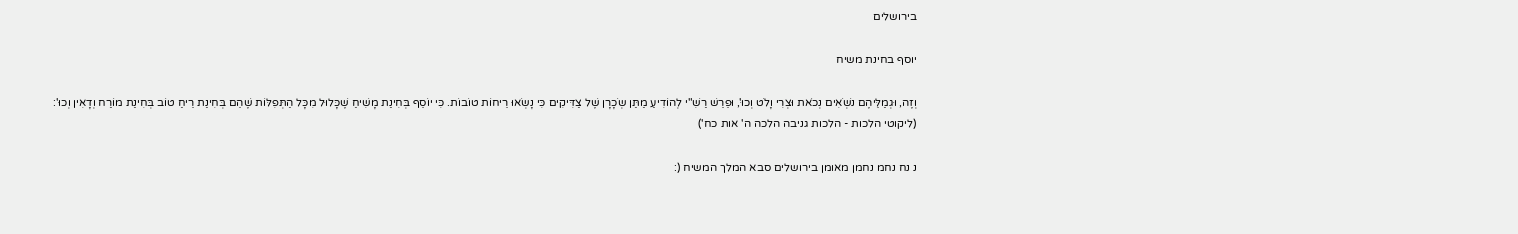בירושלים

יוסף בחינת משיח

וְזֶה, וּגְמַלֵּיהֶם נֹשְֹאִים נְכֹאת וּצְרִי וָלֹט וְכוּ', וּפֵרֵשׁ רַשִׁ"י לְהוֹדִיעַ מַתַּן שְֹכָרָן שֶׁל צַדִּיקִים כִּי נָשְֹאוּ רֵיחוֹת טוֹבוֹת. כִּי יוֹסֵף בְּחִינַת מָשִׁיחַ שֶׁכָּלוּל מִכָּל הַתְּפִלּוֹת שֶׁהֵם בְּחִינַת רֵיחַ טוֹב בְּחִינַת מוֹרַח וְדָאִין וְכוּ':
(ליקוטי הלכות - הלכות גניבה הלכה ה' אות כח')

נ נח נחמ נחמן מאומן בירושלים סבא המלך המשיח (: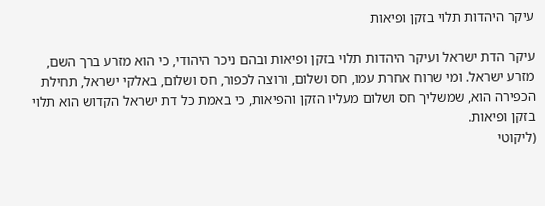עיקר היהדות תלוי בזקן ופיאות

עיקר הדת ישראל ועיקר היהדות תלוי בזקן ופיאות ובהם ניכר היהודי, כי הוא מזרע ברך השם, מזרע ישראל. ומי שרוח אחרת עמו, חס ושלום, ורוצה לכפור, חס ושלום, באלקי ישראל, תחילת הכפירה הוא, שמשליך חס ושלום מעליו הזקן והפיאות, כי באמת כל דת ישראל הקדוש הוא תלוי בזקן ופיאות.
(ליקוטי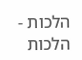הלכות - הלכות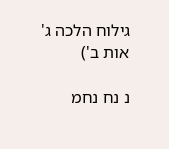גילוח הלכה ג' אות ב')

נ נח נחמ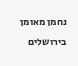נחמן מאומן בירושלים